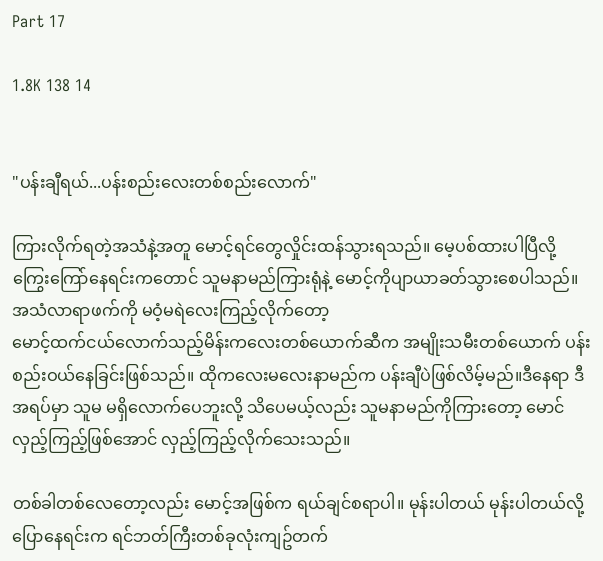Part 17

1.8K 138 14


"ပန်းချီရယ်...ပန်းစည်းလေးတစ်စည်းလောက်"

ကြားလိုက်ရတဲ့အသံနဲ့အတူ မောင့်ရင်တွေလှိုင်းထန်သွားရသည်။ မေ့ပစ်ထားပါပြီလို့ ကြွေးကြော်နေရင်းကတောင် သူမနာမည်ကြားရုံနဲ့ မောင့်ကိုပျာယာခတ်သွားစေပါသည်။ အသံလာရာဖက်ကို မဝံ့မရဲလေးကြည့်လိုက်တော့
မောင့်ထက်ငယ်လောက်သည့်မိန်းကလေးတစ်ယောက်ဆီက အမျိုးသမီးတစ်ယောက် ပန်းစည်းဝယ်နေခြင်းဖြစ်သည်။ ထိုကလေးမလေးနာမည်က ပန်းချီပဲဖြစ်လိမ့်မည်။ဒီနေရာ ဒီအရပ်မှာ သူမ မရှိလောက်ပေဘူးလို့ သိပေမယ့်လည်း သူမနာမည်ကိုကြားတော့ မောင် လှည့်ကြည့်ဖြစ်အောင် လှည့်ကြည့်လိုက်သေးသည်။

တစ်ခါတစ်လေတော့လည်း မောင့်အဖြစ်က ရယ်ချင်စရာပါ။ မုန်းပါတယ် မုန်းပါတယ်လို့ပြောနေရင်းက ရင်ဘတ်ကြီးတစ်ခုလုံးကျဥ်တက်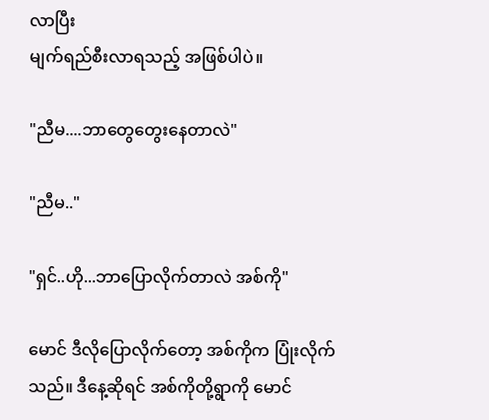လာပြီး
မျက်ရည်စီးလာရသည့် အဖြစ်ပါပဲ။

"ညီမ....ဘာတွေတွေးနေတာလဲ"

"ညီမ.."

"ရှင်..ဟို...ဘာပြောလိုက်တာလဲ အစ်ကို"

မောင် ဒီလိုပြောလိုက်တော့ အစ်ကိုက ပြုံးလိုက်သည်။ ဒီနေ့ဆိုရင် အစ်ကိုတို့ရွာကို မောင်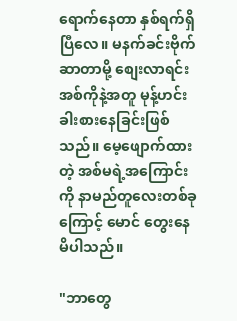ရောက်နေတာ နှစ်ရက်ရှိပြီလေ။ မနက်ခင်းဗိုက်ဆာတာမို့ စျေးလာရင်း အစ်ကိုနဲ့အတူ မုန့်ဟင်းခါးစားနေခြင်းဖြစ်သည်။ မေ့ဖျောက်ထားတဲ့ အစ်မရဲ့အကြောင်းကို နာမည်တူလေးတစ်ခုကြောင့် မောင် တွေးနေမိပါသည်။

"ဘာတွေ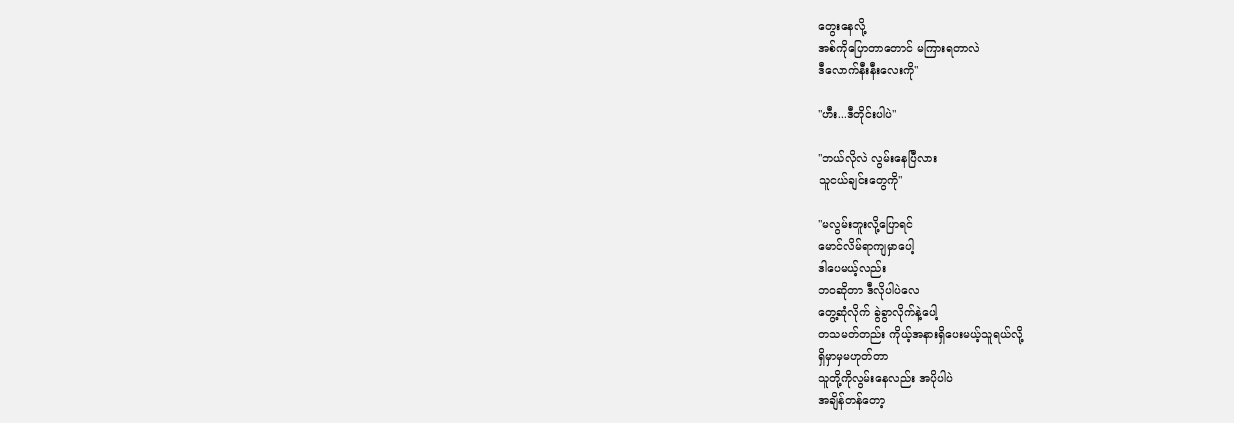တွေးနေလို့
အစ်ကိုပြောတာတောင် မကြားရတာလဲ
ဒီလောက်နီးနီးလေးကို"

"ဟီး...ဒီတိုင်းပါပဲ"

"ဘယ်လိုလဲ လွမ်းနေပြီလား
သူငယ်ချင်းတွေကို"

"မလွမ်းဘူးလို့ပြောရင်
မောင်လိမ်ရာကျမှာပေါ့
ဒါပေမယ့်လည်း
ဘဝဆိုတာ ဒီလိုပါပဲလေ
တွေ့ဆုံလိုက် ခွဲခွာလိုက်နဲ့ပေါ့
တသမတ်တည်း ကိုယ့်အနားရှိပေးမယ့်သူရယ်လို့
ရှိမှာမှမဟုတ်တာ
သူတို့ကိုလွမ်းနေလည်း အပိုပါပဲ
အချိန်တန်တော့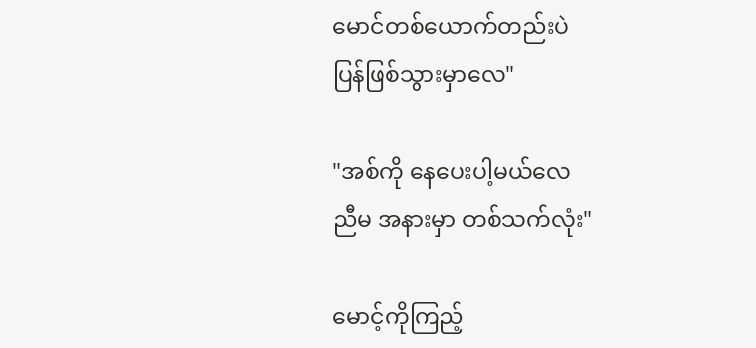မောင်တစ်ယောက်တည်းပဲ
ပြန်ဖြစ်သွားမှာလေ"

"အစ်ကို နေပေးပါ့မယ်လေ
ညီမ အနားမှာ တစ်သက်လုံး"

မောင့်ကိုကြည့်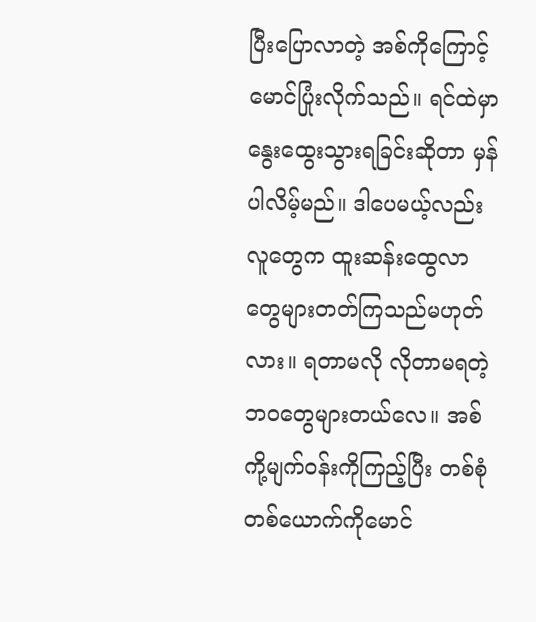ပြီးပြောလာတဲ့ အစ်ကိုကြောင့် မောင်ပြုံးလိုက်သည်။ ရင်ထဲမှာနွေးထွေးသွားရခြင်းဆိုတာ မှန်ပါလိမ့်မည်။ ဒါပေမယ့်လည်း လူတွေက ထူးဆန်းထွေလာတွေများတတ်ကြသည်မဟုတ်လား။ ရတာမလို လိုတာမရတဲ့ဘဝတွေများတယ်လေ။ အစ်ကို့မျက်ဝန်းကိုကြည့်ပြီး တစ်စုံတစ်ယောက်ကိုမောင်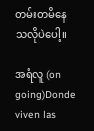တမ်းတမိနေသလိုပဲပေါ့။

အရံလူ (on going)Donde viven las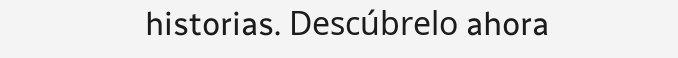historias. Descúbrelo ahora